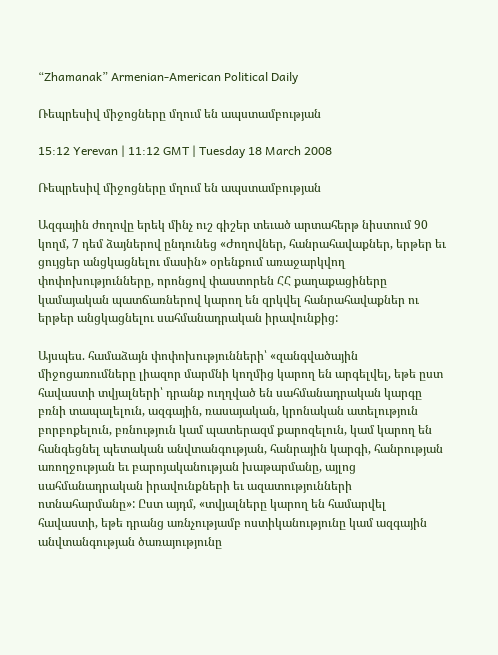“Zhamanak” Armenian-American Political Daily

Ռեպրեսիվ միջոցները մղում են ապստամբության

15:12 Yerevan | 11:12 GMT | Tuesday 18 March 2008

Ռեպրեսիվ միջոցները մղում են ապստամբության

Ազգային ժողովը երեկ մինչ ուշ գիշեր տեւած արտահերթ նիստում 90 կողմ, 7 դեմ ձայներով ընդունեց «Ժողովներ, հանրահավաքներ, երթեր եւ ցույցեր անցկացնելու մասին» օրենքում առաջարկվող փոփոխությունները, որոնցով փաստորեն ՀՀ քաղաքացիները կամայական պատճառներով կարող են զրկվել հանրահավաքներ ու երթեր անցկացնելու սահմանադրական իրավունքից:

Այսպես. համաձայն փոփոխությունների՝ «զանգվածային միջոցառումները լիազոր մարմնի կողմից կարող են արգելվել, եթե ըստ հավաստի տվյալների՝ դրանք ուղղված են սահմանադրական կարգը բռնի տապալելուն, ազգային, ռասայական, կրոնական ատելություն բորբոքելուն, բռնություն կամ պատերազմ քարոզելուն, կամ կարող են հանգեցնել պետական անվտանգության, հանրային կարգի, հանրության առողջության եւ բարոյականության խաթարմանը, այլոց սահմանադրական իրավունքների եւ ազատությունների ոտնահարմանը»: Ըստ այդմ, «տվյալները կարող են համարվել հավաստի, եթե դրանց առնչությամբ ոստիկանությունը կամ ազգային անվտանգության ծառայությունը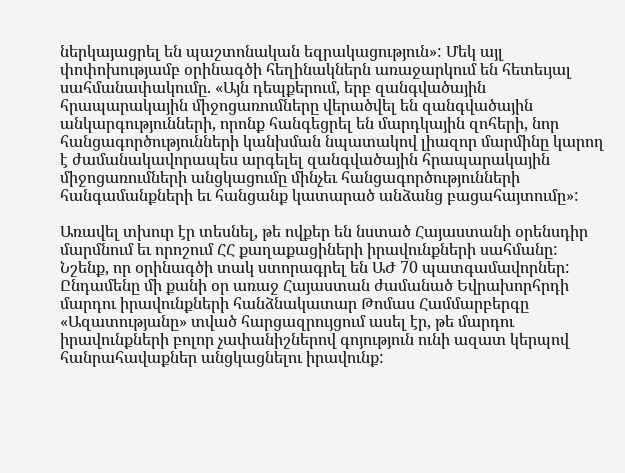ներկայացրել են պաշտոնական եզրակացություն»: Մեկ այլ փոփոխությամբ օրինագծի հեղինակներն առաջարկում են հետեւյալ սահմանափակումը. «Այն դեպքերում, երբ զանգվածային հրապարակային միջոցառումները վերածվել են զանգվածային անկարգությունների, որոնք հանգեցրել են մարդկային զոհերի, նոր հանցագործությունների կանխման նպատակով լիազոր մարմինը կարող է ժամանակավորապես արգելել զանգվածային հրապարակային միջոցառումների անցկացումը մինչեւ հանցագործությունների հանգամանքների եւ հանցանք կատարած անձանց բացահայտումը»:

Առավել տխուր էր տեսնել, թե ովքեր են նստած Հայաստանի օրենսդիր մարմնում եւ որոշում ՀՀ քաղաքացիների իրավունքների սահմանը: Նշենք, որ օրինագծի տակ ստորագրել են ԱԺ 70 պատգամավորներ: Ընդամենը մի քանի օր առաջ Հայաստան ժամանած Եվրախորհրդի մարդու իրավունքների հանձնակատար Թոմաս Համմարբերգը «Ազատությանը» տված հարցազրույցում ասել էր, թե մարդու իրավունքների բոլոր չափանիշներով գոյություն ունի ազատ կերպով հանրահավաքներ անցկացնելու իրավունք: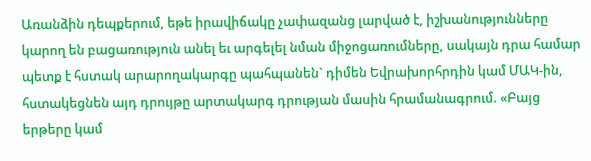Առանձին դեպքերում, եթե իրավիճակը չափազանց լարված է, իշխանությունները կարող են բացառություն անել եւ արգելել նման միջոցառումները, սակայն դրա համար պետք է հստակ արարողակարգը պահպանեն` դիմեն Եվրախորհրդին կամ ՄԱԿ-ին, հստակեցնեն այդ դրույթը արտակարգ դրության մասին հրամանագրում. «Բայց երթերը կամ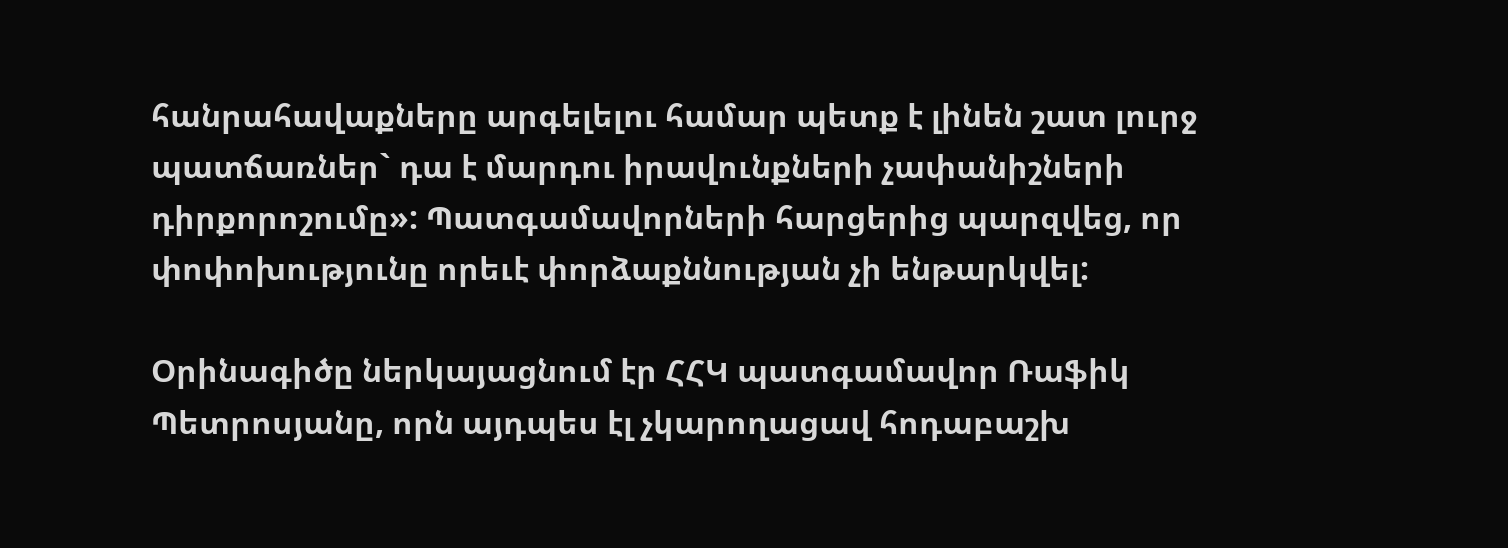հանրահավաքները արգելելու համար պետք է լինեն շատ լուրջ պատճառներ` դա է մարդու իրավունքների չափանիշների դիրքորոշումը»: Պատգամավորների հարցերից պարզվեց, որ փոփոխությունը որեւէ փորձաքննության չի ենթարկվել:

Օրինագիծը ներկայացնում էր ՀՀԿ պատգամավոր Ռաֆիկ Պետրոսյանը, որն այդպես էլ չկարողացավ հոդաբաշխ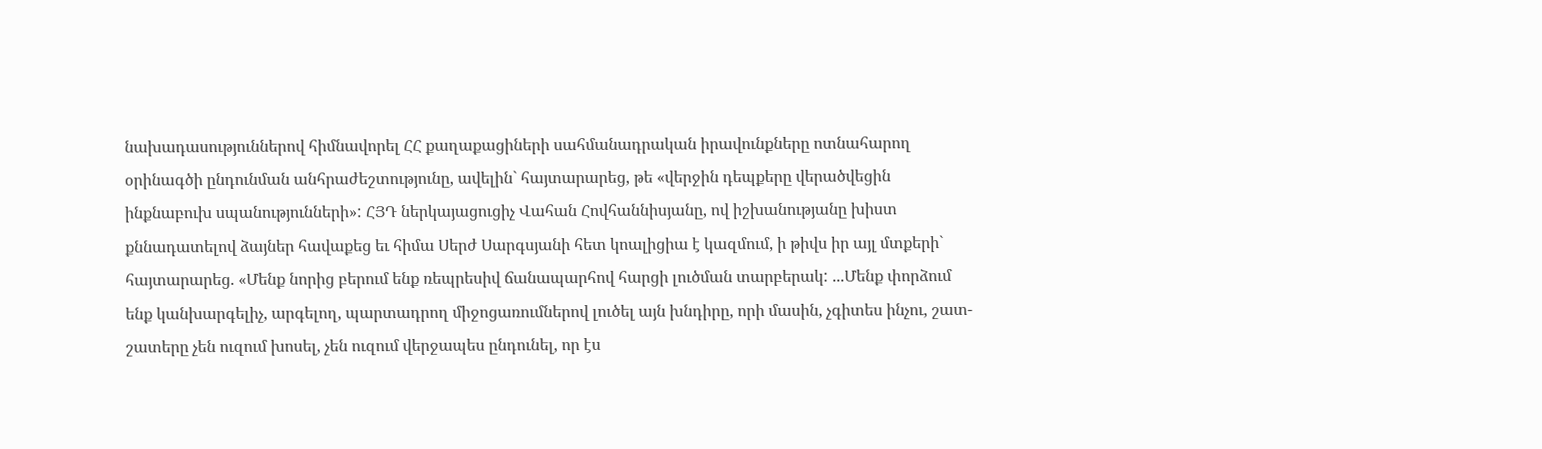նախադասություններով հիմնավորել ՀՀ քաղաքացիների սահմանադրական իրավունքները ոտնահարող օրինագծի ընդունման անհրաժեշտությունը, ավելին` հայտարարեց, թե «վերջին դեպքերը վերածվեցին ինքնաբուխ սպանությունների»: ՀՅԴ ներկայացուցիչ Վահան Հովհաննիսյանը, ով իշխանությանը խիստ քննադատելով ձայներ հավաքեց եւ հիմա Սերժ Սարգսյանի հետ կոալիցիա է կազմում, ի թիվս իր այլ մտքերի` հայտարարեց. «Մենք նորից բերում ենք ռեպրեսիվ ճանապարհով հարցի լուծման տարբերակ: ...Մենք փորձում ենք կանխարգելիչ, արգելող, պարտադրող միջոցառումներով լուծել այն խնդիրը, որի մասին, չգիտես ինչու, շատ-շատերը չեն ուզում խոսել, չեն ուզում վերջապես ընդունել, որ էս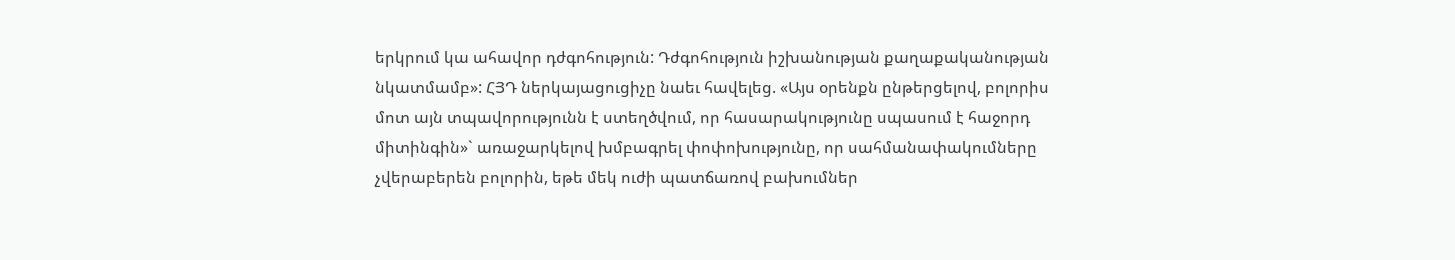երկրում կա ահավոր դժգոհություն: Դժգոհություն իշխանության քաղաքականության նկատմամբ»: ՀՅԴ ներկայացուցիչը նաեւ հավելեց. «Այս օրենքն ընթերցելով, բոլորիս մոտ այն տպավորությունն է ստեղծվում, որ հասարակությունը սպասում է հաջորդ միտինգին»` առաջարկելով խմբագրել փոփոխությունը, որ սահմանափակումները չվերաբերեն բոլորին, եթե մեկ ուժի պատճառով բախումներ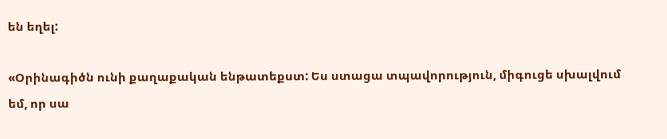են եղել:

«Օրինագիծն ունի քաղաքական ենթատեքստ: Ես ստացա տպավորություն, միգուցե սխալվում եմ, որ սա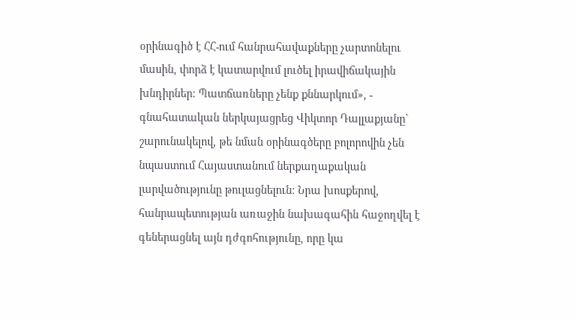օրինագիծ է ՀՀ-ում հանրահավաքները չարտոնելու մասին, փորձ է կատարվում լուծել իրավիճակային խնդիրներ: Պատճառները չենք քննարկում», - գնահատական ներկայացրեց Վիկտոր Դալլաքյանը` շարունակելով, թե նման օրինագծերը բոլորովին չեն նպաստում Հայաստանում ներքաղաքական լարվածությունը թուլացնելուն: Նրա խոսքերով, հանրապետության առաջին նախագահին հաջողվել է գեներացնել այն դժգոհությունը, որը կա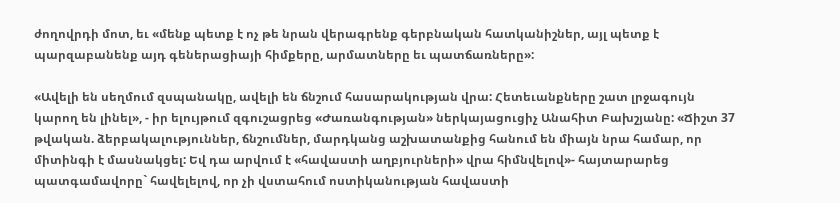ժողովրդի մոտ, եւ «մենք պետք է ոչ թե նրան վերագրենք գերբնական հատկանիշներ, այլ պետք է պարզաբանենք այդ գեներացիայի հիմքերը, արմատները եւ պատճառները»:

«Ավելի են սեղմում զսպանակը, ավելի են ճնշում հասարակության վրա: Հետեւանքները շատ լրջագույն կարող են լինել», - իր ելույթում զգուշացրեց «Ժառանգության» ներկայացուցիչ Անահիտ Բախշյանը: «Ճիշտ 37 թվական. ձերբակալություններ, ճնշումներ, մարդկանց աշխատանքից հանում են միայն նրա համար, որ միտինգի է մասնակցել: Եվ դա արվում է «հավաստի աղբյուրների» վրա հիմնվելով»- հայտարարեց պատգամավորը` հավելելով, որ չի վստահում ոստիկանության հավաստի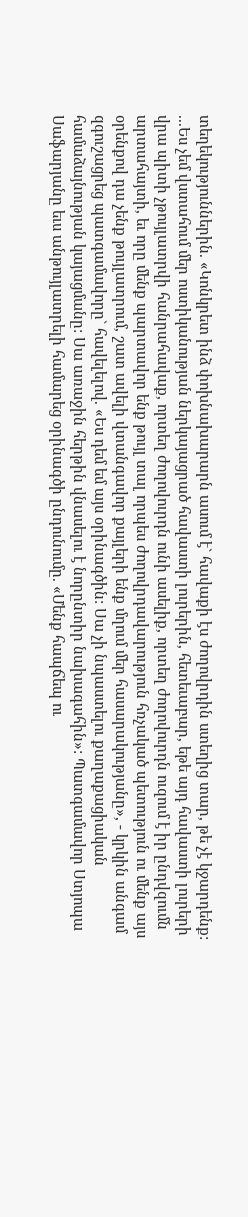տեղեկություններին. «Կոնկրետ ինձ փոխնախարարն ասում է` հավաքի էս ժողովրդին ստեղից տար, թե չէ կջարդենք: ...Ես չեմ վստահում մեր ոստիկանության ներկայացրած հավաստի լուրերին, հետեւաբար, եթե այդ հավաստի լուրերի վրա պիտի չթույլատրվի հանրահավաք, որտեղ ժողովուրդն ունի ասելիք, որտեղ ժողովուրդն ուզում է իր ընդվզումն արտահայտի, եւ որը մենք պարտավոր ենք թույլ տալ որպես ժողովրդավարություն հռչակած պետություն ու մենք այս օրենքով դա չենք թույլատրում, շատ ավելի վտանգավոր քայլերի ենք մղում մեր հասարակությանը», - կրկին անգամ զգուշացրեց պատգամավորը` հավելելով. «Ես դեմ եմ այս օրինագծին: Սա չի նպաստելու քաղաքացիական համաձայնության կայացմանը: Սա առաջին հերթին վնասելու է նորընտիր նախագահին»: Պատգամավոր Ստյոպա Սաֆարյանը եւս անթույլատրելի համարեց օրինագծի ընդունումը. «Մենք հապճեպ ու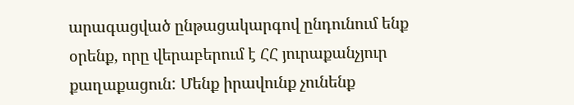արագացված ընթացակարգով ընդունում ենք օրենք, որը վերաբերում է ՀՀ յուրաքանչյուր քաղաքացուն: Մենք իրավունք չունենք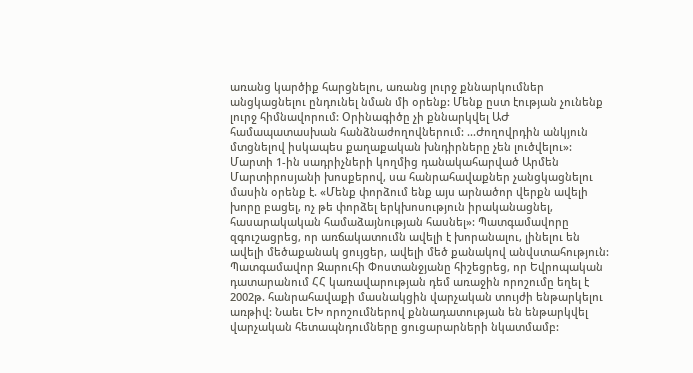առանց կարծիք հարցնելու, առանց լուրջ քննարկումներ անցկացնելու ընդունել նման մի օրենք: Մենք ըստ էության չունենք լուրջ հիմնավորում: Օրինագիծը չի քննարկվել ԱԺ համապատասխան հանձնաժողովներում: ...Ժողովրդին անկյուն մտցնելով իսկապես քաղաքական խնդիրները չեն լուծվելու»: Մարտի 1-ին սադրիչների կողմից դանակահարված Արմեն Մարտիրոսյանի խոսքերով, սա հանրահավաքներ չանցկացնելու մասին օրենք է. «Մենք փորձում ենք այս արնածոր վերքն ավելի խորը բացել, ոչ թե փորձել երկխոսություն իրականացնել, հասարակական համաձայնության հասնել»: Պատգամավորը զգուշացրեց, որ առճակատումն ավելի է խորանալու, լինելու են ավելի մեծաքանակ ցույցեր, ավելի մեծ քանակով անվստահություն: Պատգամավոր Զարուհի Փոստանջյանը հիշեցրեց, որ Եվրոպական դատարանում ՀՀ կառավարության դեմ առաջին որոշումը եղել է 2002թ. հանրահավաքի մասնակցին վարչական տույժի ենթարկելու առթիվ: Նաեւ ԵԽ որոշումներով քննադատության են ենթարկվել վարչական հետապնդումները ցուցարարների նկատմամբ: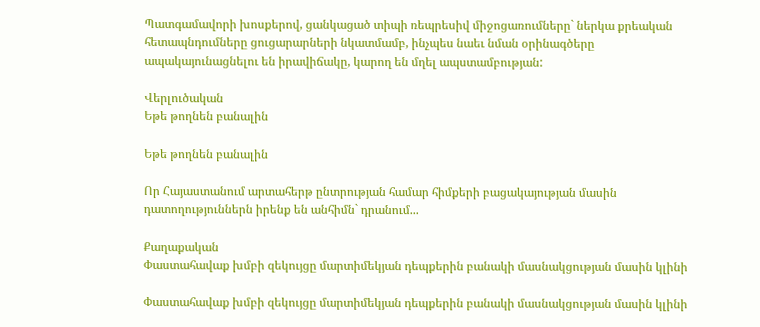Պատգամավորի խոսքերով, ցանկացած տիպի ռեպրեսիվ միջոցառումները` ներկա քրեական հետապնդումները ցուցարարների նկատմամբ, ինչպես նաեւ նման օրինագծերը ապակայունացնելու են իրավիճակը, կարող են մղել ապստամբության:

Վերլուծական
Եթե թողնեն բանալին

Եթե թողնեն բանալին

Որ Հայաստանում արտահերթ ընտրության համար հիմքերի բացակայության մասին դատողություններն իրենք են անհիմն` դրանում...

Քաղաքական
Փաստահավաք խմբի զեկույցը մարտիմեկյան դեպքերին բանակի մասնակցության մասին կլինի

Փաստահավաք խմբի զեկույցը մարտիմեկյան դեպքերին բանակի մասնակցության մասին կլինի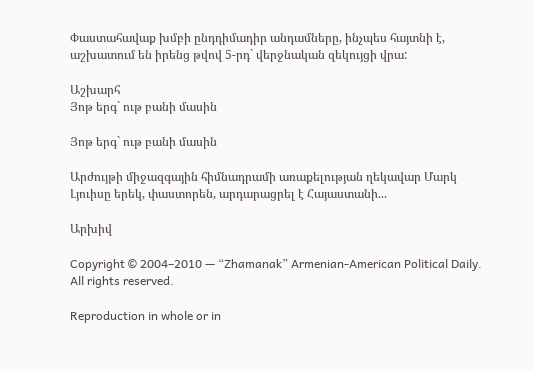Փաստահավաք խմբի ընդդիմադիր անդամները, ինչպես հայտնի է, աշխատում են իրենց թվով 5-րդ` վերջնական զեկույցի վրա:

Աշխարհ
Յոթ երգ` ութ բանի մասին

Յոթ երգ` ութ բանի մասին

Արժույթի միջազգային հիմնադրամի առաքելության ղեկավար Մարկ Լյուիսը երեկ, փաստորեն, արդարացրել է Հայաստանի...

Արխիվ

Copyright © 2004–2010 — “Zhamanak” Armenian-American Political Daily. All rights reserved.

Reproduction in whole or in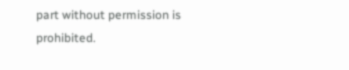part without permission is prohibited.